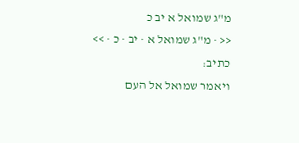מ"ג שמואל א יב כ
<< · מ"ג שמואל א · יב · כ · >>
כתיב:
ויאמר שמואל אל העם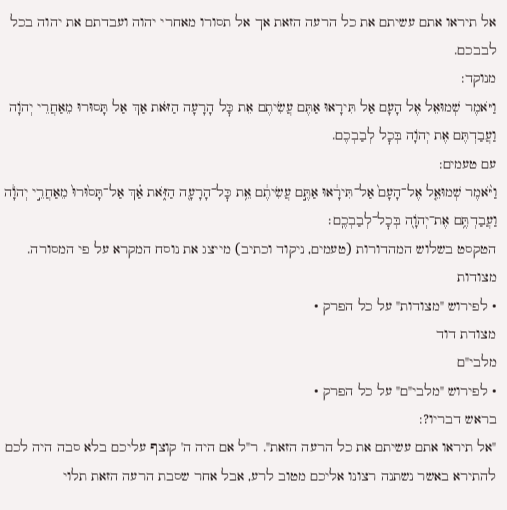אל תיראו אתם עשיתם את כל הרעה הזאת אך אל תסורו מאחרי יהוה ועבדתם את יהוה בכל לבבכם.
מנוקד:
וַיֹּאמֶר שְׁמוּאֵל אֶל הָעָם אַל תִּירָאוּ אַתֶּם עֲשִׂיתֶם אֵת כׇּל הָרָעָה הַזֹּאת אַךְ אַל תָּסוּרוּ מֵאַחֲרֵי יְהֹוָה וַעֲבַדְתֶּם אֶת יְהֹוָה בְּכׇל לְבַבְכֶם.
עם טעמים:
וַיֹּ֨אמֶר שְׁמוּאֵ֤ל אֶל־הָעָם֙ אַל־תִּירָ֔אוּ אַתֶּ֣ם עֲשִׂיתֶ֔ם אֵ֥ת כׇּל־הָרָעָ֖ה הַזֹּ֑את אַ֗ךְ אַל־תָּס֙וּרוּ֙ מֵאַחֲרֵ֣י יְהֹוָ֔ה וַעֲבַדְתֶּ֥ם אֶת־יְהֹוָ֖ה בְּכׇל־לְבַבְכֶֽם׃
הטקסט בשלוש המהדורות (טעמים, ניקוד וכתיב) מייצג את נוסח המקרא על פי המסורה.
מצודות
• לפירוש "מצודות" על כל הפרק •
מצודת דוד
מלבי"ם
• לפירוש "מלבי"ם" על כל הפרק •
בראש דבריו?:
"אל תיראו אתם עשיתם את כל הרעה הזאת". ר"ל אם היה ה' קוצף עליכם בלא סבה היה לכם להתירא באשר נשתנה רצונו אליכם מטוב לרע, אבל אחר שסבת הרעה הזאת תלוי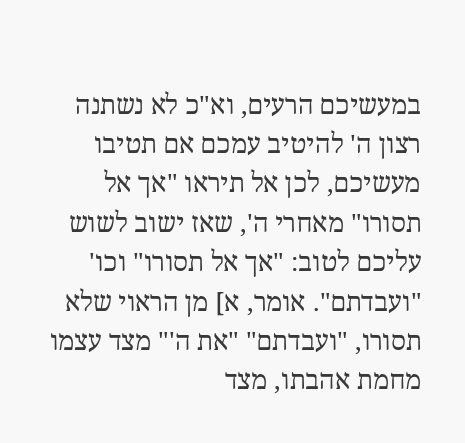במעשיכם הרעים, וא"כ לא נשתנה רצון ה' להיטיב עמכם אם תטיבו מעשיכם, לכן אל תיראו "אך אל תסורו" מאחרי ה', שאז ישוב לשוש עליכם לטוב: "אך אל תסורו" וכו' "ועבדתם". אומר, א] מן הראוי שלא תסורו, "ועבדתם" "את ה'" מצד עצמו מחמת אהבתו, מצד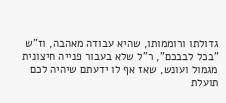גדולתו ורוממותו, שהיא עבודה מאהבה, וז"ש "בכל לבבכם", ר"ל שלא בעבור פנייה חיצונית מגמול ועונש, שאז אף לו ידעתם שיהיה לכם תועלת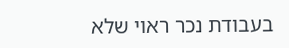בעבודת נכר ראוי שלא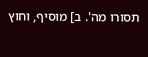תסורו מה'. ב] מוסיף, וחוץ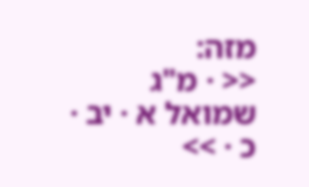מזה:
<< · מ"ג שמואל א · יב · כ · >>